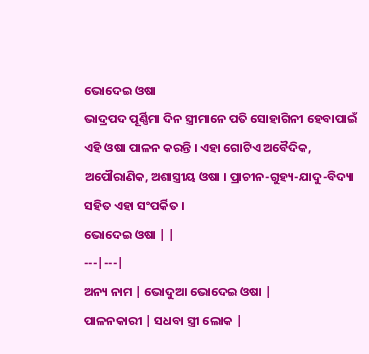ଭୋଦେଇ ଓଷା
ଭାଦ୍ରପଦ ପୂର୍ଣ୍ଣିମା ଦିନ ସ୍ତ୍ରୀମାନେ ପତି ସୋହାଗିନୀ ହେବାପାଇଁ ଏହି ଓଷା ପାଳନ କରନ୍ତି । ଏହା ଗୋଟିଏ ଅବୈଦିକ, ଅପୌରାଣିକ, ଅଶାସ୍ତ୍ରୀୟ ଓଷା । ପ୍ରାଚୀନ-ଗୁହ୍ୟ-ଯାଦୁ-ବିଦ୍ୟା ସହିତ ଏହା ସଂପର୍କିତ ।
ଭୋଦେଇ ଓଷା | |
---|---|
ଅନ୍ୟ ନାମ | ଭୋଦୁଆ ଭୋଦେଇ ଓଷା |
ପାଳନକାରୀ | ସଧବା ସ୍ତ୍ରୀ ଲୋକ |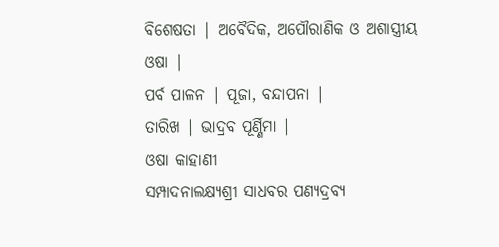ବିଶେଷତା | ଅବୈଦିକ, ଅପୌରାଣିକ ଓ ଅଶାସ୍ତ୍ରୀୟ ଓଷା |
ପର୍ବ ପାଳନ | ପୂଜା, ବନ୍ଦାପନା |
ତାରିଖ | ଭାଦ୍ରବ ପୂର୍ଣ୍ଣିମା |
ଓଷା କାହାଣୀ
ସମ୍ପାଦନାଲକ୍ଷ୍ୟଶ୍ରୀ ସାଧବର ପଣ୍ୟଦ୍ରବ୍ୟ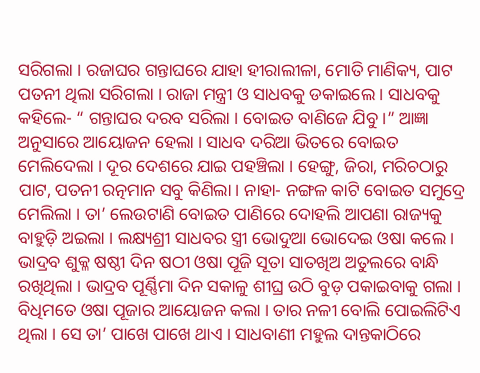ସରିଗଲା । ରଜାଘର ଗନ୍ତାଘରେ ଯାହା ହୀରାଲୀଳା, ମୋତି ମାଣିକ୍ୟ, ପାଟ ପତନୀ ଥିଲା ସରିଗଲା । ରାଜା ମନ୍ତ୍ରୀ ଓ ସାଧବକୁ ଡକାଇଲେ । ସାଧବକୁ କହିଲେ- “ ଗନ୍ତାଘର ଦରବ ସରିଲା । ବୋଇତ ବାଣିଜେ ଯିବୁ ।” ଆଜ୍ଞା ଅନୁସାରେ ଆୟୋଜନ ହେଲା । ସାଧବ ଦରିଆ ଭିତରେ ବୋଇତ ମେଲିଦେଲା । ଦୂର ଦେଶରେ ଯାଇ ପହଞ୍ଚିଲା । ହେଙ୍ଗୁ, ଜିରା, ମରିଚଠାରୁ ପାଟ, ପତନୀ ରତ୍ନମାନ ସବୁ କିଣିଲା । ନାହା- ନଙ୍ଗଳ କାଟି ବୋଇତ ସମୁଦ୍ରେ ମେଲିଲା । ତା’ ଲେଉଟାଣି ବୋଇତ ପାଣିରେ ଦୋହଲି ଆପଣା ରାଜ୍ୟକୁ ବାହୁଡ଼ି ଅଇଲା । ଲକ୍ଷ୍ୟଶ୍ରୀ ସାଧବର ସ୍ତ୍ରୀ ଭୋଦୁଆ ଭୋଦେଇ ଓଷା କଲେ । ଭାଦ୍ରବ ଶୁକ୍ଳ ଷଷ୍ଠୀ ଦିନ ଷଠୀ ଓଷା ପୂଜି ସୂତା ସାତଖିଅ ଅତୁଲରେ ବାନ୍ଧି ରଖିଥିଲା । ଭାଦ୍ରବ ପୂର୍ଣ୍ଣିମା ଦିନ ସକାଳୁ ଶୀଘ୍ର ଉଠି ବୁଡ଼ ପକାଇବାକୁ ଗଲା । ବିଧିମତେ ଓଷା ପୂଜାର ଆୟୋଜନ କଲା । ତାର ନଳୀ ବୋଲି ପୋଇଲିଟିଏ ଥିଲା । ସେ ତା’ ପାଖେ ପାଖେ ଥାଏ । ସାଧବାଣୀ ମହୁଲ ଦାନ୍ତକାଠିରେ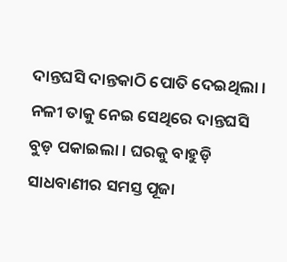ଦାନ୍ତଘସି ଦାନ୍ତକାଠି ପୋତି ଦେଇଥିଲା । ନଳୀ ତାକୁ ନେଇ ସେଥିରେ ଦାନ୍ତଘସି ବୁଡ଼ ପକାଇଲା । ଘରକୁ ବାହୁଡ଼ି ସାଧବାଣୀର ସମସ୍ତ ପୂଜା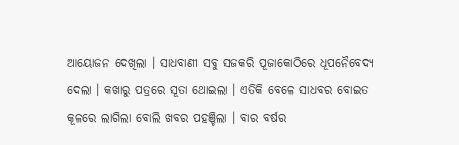ଆୟୋଜନ ଦେଖିଲା । ସାଧବାଣୀ ସବୁ ସଜକରି ପୂଜାକୋଠିରେ ଧୂପନୈବେଦ୍ୟ ଦେଲା । କଖାରୁ ପତ୍ରରେ ସୂତା ଥୋଇଲା । ଏତିକି ବେଳେ ସାଧବର ବୋଇତ କୂଳରେ ଲାଗିଲା ବୋଲି ଖବର ପହଞ୍ଚିଲା । ବାର ବର୍ଷର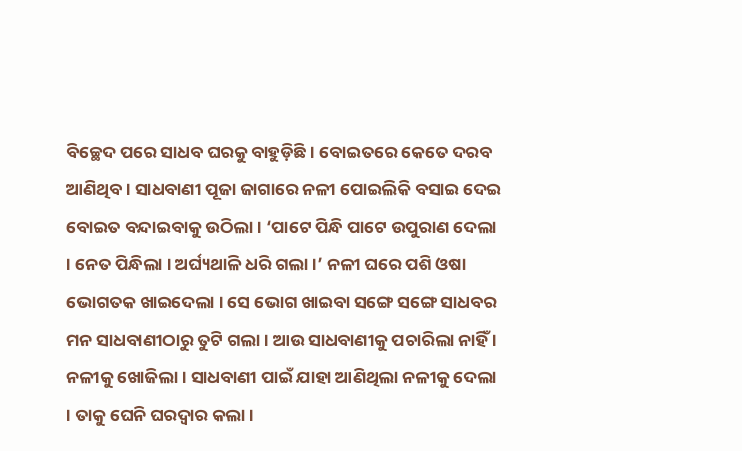ବିଚ୍ଛେଦ ପରେ ସାଧବ ଘରକୁ ବାହୁଡ଼ିଛି । ବୋଇତରେ କେତେ ଦରବ ଆଣିଥିବ । ସାଧବାଣୀ ପୂଜା ଜାଗାରେ ନଳୀ ପୋଇଲିକି ବସାଇ ଦେଇ ବୋଇତ ବନ୍ଦାଇବାକୁ ଉଠିଲା । ‘ପାଟେ ପିନ୍ଧି ପାଟେ ଉପୁରାଣ ଦେଲା । ନେତ ପିନ୍ଧିଲା । ଅର୍ଘ୍ୟଥାଳି ଧରି ଗଲା ।’ ନଳୀ ଘରେ ପଶି ଓଷା ଭୋଗତକ ଖାଇଦେଲା । ସେ ଭୋଗ ଖାଇବା ସଙ୍ଗେ ସଙ୍ଗେ ସାଧବର ମନ ସାଧବାଣୀଠାରୁ ତୁଟି ଗଲା । ଆଉ ସାଧବାଣୀକୁ ପଚାରିଲା ନାହିଁ । ନଳୀକୁ ଖୋଜିଲା । ସାଧବାଣୀ ପାଇଁ ଯାହା ଆଣିଥିଲା ନଳୀକୁ ଦେଲା । ତାକୁ ଘେନି ଘରଦ୍ୱାର କଲା ।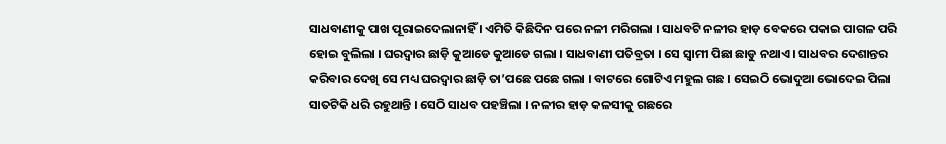ସାଧବାଣୀକୁ ପାଖ ପୂରାଇଦେଲାନାହିଁ । ଏମିତି କିଛିଦିନ ପରେ ନଳୀ ମରିଗଲା । ସାଧବଟି ନଳୀର ହାଡ଼ ବେକରେ ପକାଇ ପାଗଳ ପରି ହୋଇ ବୁଲିଲା । ଘରଦ୍ୱାର ଛାଡ଼ି କୁଆଡେ କୁଆଡେ ଗଲା । ସାଧବାଣୀ ପତିବ୍ରତା । ସେ ସ୍ୱାମୀ ପିଛା ଛାଡୁ ନଥାଏ । ସାଧବର ଦେଶାନ୍ତର କରିବାର ଦେଖି ସେ ମଧ୍ୟ ଘରଦ୍ୱାର ଛାଡ଼ି ତା’ପଛେ ପଛେ ଗଲା । ବାଟରେ ଗୋଟିଏ ମହୁଲ ଗଛ । ସେଇଠି ଭୋଦୁଆ ଭୋଦେଇ ପିଲା ସାତଟିକି ଧରି ରହୁଥାନ୍ତି । ସେଠି ସାଧବ ପହଞ୍ଚିଲା । ନଳୀର ହାଡ଼ କଳସୀକୁ ଗଛରେ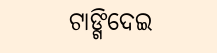ଟାଙ୍ଗିଦେଇ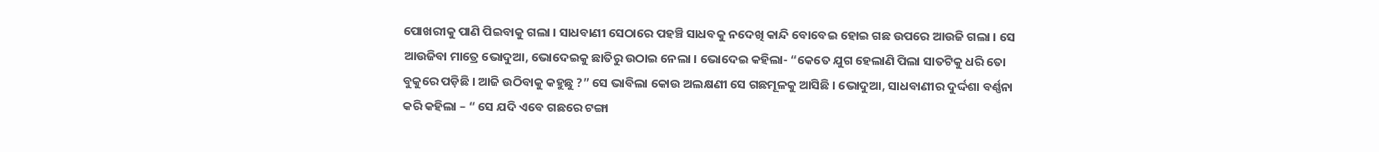ପୋଖରୀକୁ ପାଣି ପିଇବାକୁ ଗଲା । ସାଧବାଣୀ ସେଠାରେ ପହଞ୍ଚି ସାଧବକୁ ନଦେଖି କାନ୍ଦି ବୋବେଇ ହୋଇ ଗଛ ଉପରେ ଆଉଜି ଗଲା । ସେ ଆଉଜିବା ମାତ୍ରେ ଭୋଦୁଆ, ଭୋଦେଇକୁ ଛାତିରୁ ଉଠାଇ ନେଲା । ଭୋଦେଇ କହିଲା- “କେତେ ଯୁଗ ହେଲାଣି ପିଲା ସାତଟିକୁ ଧରି ତୋ ବୁକୁରେ ପଡ଼ିଛି । ଆଜି ଉଠିବାକୁ କହୁଛୁ ?” ସେ ଭାବିଲା କୋଉ ଅଲକ୍ଷଣୀ ସେ ଗଛମୂଳକୁ ଆସିଛି । ଭୋଦୁଆ, ସାଧବାଣୀର ଦୁର୍ଦ୍ଦଶା ବର୍ଣ୍ଣନା କରି କହିଲା – “ ସେ ଯଦି ଏବେ ଗଛରେ ଟଙ୍ଗା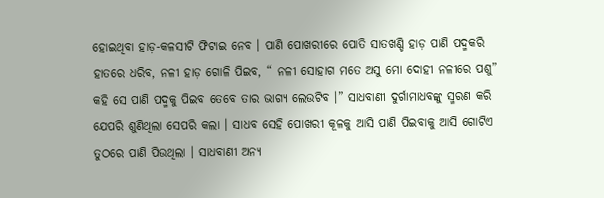ହୋଇଥିବା ହାଡ଼-କଳସୀଟି ଫିଟାଇ ନେବ । ପାଣି ପୋଖରୀରେ ପୋତି ସାତଖଣ୍ଡି ହାଡ଼ ପାଣି ପଦ୍ମକରି ହାତରେ ଧରିବ, ନଳୀ ହାଡ଼ ଗୋଳି ପିଇବ, “ ନଳୀ ସୋହାଗ ମତେ ଅସୁ ମୋ ଦୋହୀ ନଳୀରେ ପଶୁ” କହି ସେ ପାଣି ପଦ୍ମକୁ ପିଇବ ତେବେ ତାର ଭାଗ୍ୟ ଲେଉଟିବ ।” ସାଧବାଣୀ ଦୁର୍ଗାମାଧବଙ୍କୁ ସ୍ମରଣ କରି ଯେପରି ଶୁଣିଥିଲା ସେପରି କଲା । ସାଧବ ସେହି ପୋଖରୀ କୂଳକୁ ଆସି ପାଣି ପିଇବାକୁ ଆସି ଗୋଟିଏ ତୁଠରେ ପାଣି ପିଉଥିଲା । ସାଧବାଣୀ ଅନ୍ୟ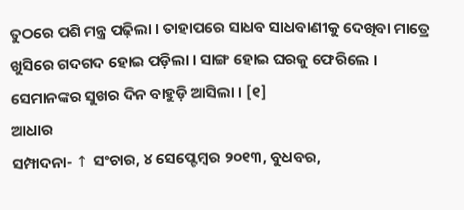ତୁଠରେ ପଶି ମନ୍ତ୍ର ପଢ଼ିଲା । ତାହାପରେ ସାଧବ ସାଧବାଣୀକୁ ଦେଖିବା ମାତ୍ରେ ଖୁସିରେ ଗଦଗଦ ହୋଇ ପଡ଼ିଲା । ସାଙ୍ଗ ହୋଇ ଘରକୁ ଫେରିଲେ । ସେମାନଙ୍କର ସୁଖର ଦିନ ବାହୁଡ଼ି ଆସିଲା । [୧]
ଆଧାର
ସମ୍ପାଦନା- ↑ ସଂଚାର, ୪ ସେପ୍ଟେମ୍ବର ୨୦୧୩, ବୁଧବର,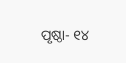ପୃଷ୍ଠା- ୧୪